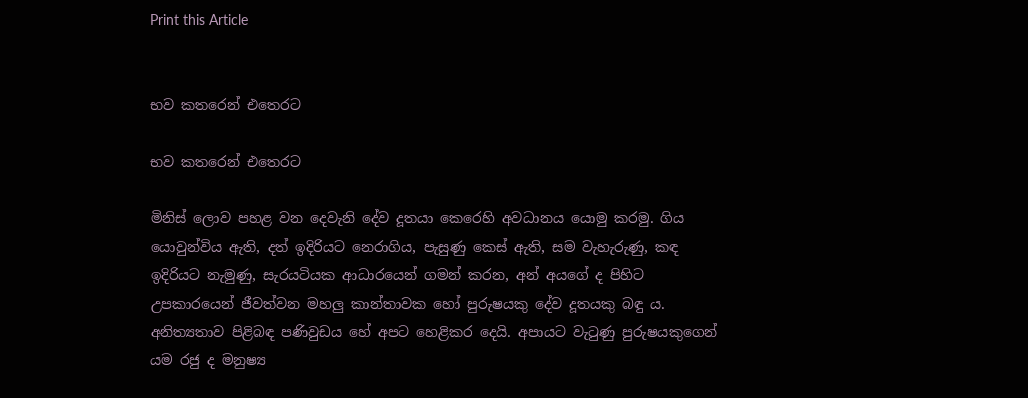Print this Article


භව කතරෙන් එතෙරට

භව කතරෙන් එතෙරට

මිනිස් ලොව පහළ වන දෙවැනි දේව දූතයා කෙරෙහි අවධානය යොමු කරමු. ගිය යොවුන්විය ඇති, දත් ඉදිරියට නෙරාගිය, පැසුණු කෙස් ඇති, සම වැහැරුණු, කඳ ඉදිරියට නැමුණු, සැරයටියක ආධාරයෙන් ගමන් කරන, අන් අයගේ ද පිහිට උපකාරයෙන් ජීවත්වන මහලු කාන්තාවක හෝ පුරුෂයකු දේව දූතයකු බඳු ය. අනිත්‍යතාව පිළිබඳ පණිවුඩය හේ අපට හෙළිකර දෙයි. අපායට වැටුණු පුරුෂයකුගෙන් යම රජු ද මනුෂ්‍ය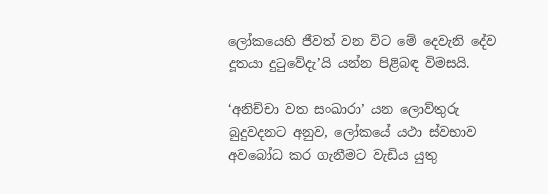ලෝකයෙහි ජීවත් වන විට මේ දෙවැනි දේව දූතයා දුටුවේදැ’යි යන්න පිළිබඳ විමසයි.

‘අනිච්චා වත සංඛාරා’ යන ලොව්තුරු බුදුවදනට අනුව, ලෝකයේ යථා ස්වභාව අවබෝධ කර ගැනීමට වැඩිය යුතු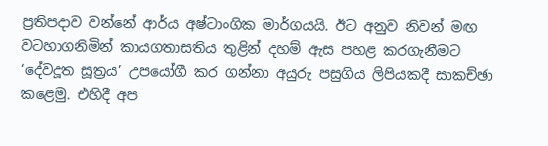ප්‍රතිපදාව වන්නේ ආර්ය අෂ්ටාංගික මාර්ගයයි. ඊට අනුව නිවන් මඟ වටහාගනිමින් කායගතාසතිය තුළින් දහම් ඇස පහළ කරගැනීමට ‘දේවදූත සූත්‍රය’ උපයෝගී කර ගන්නා අයුරු පසුගිය ලිපියකදී සාකච්ඡා කළෙමු. එහිදී අප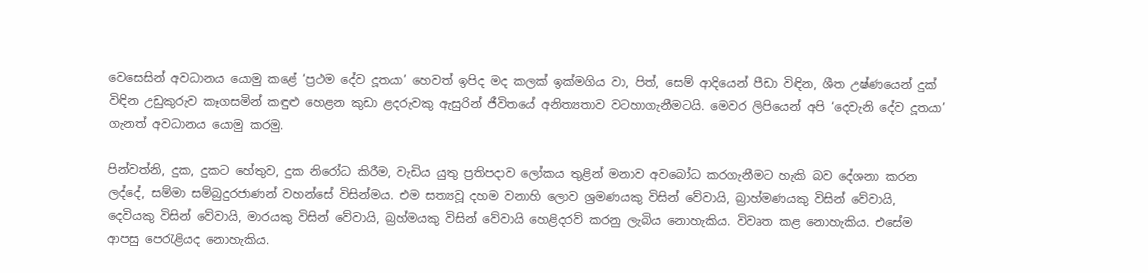වෙසෙසින් අවධානය යොමු කළේ ‘ප්‍රථම දේව දූතයා’ හෙවත් ඉපිද මද කලක් ඉක්මගිය වා, පිත්, සෙම් ආදියෙන් පීඩා විඳින, ශීත උෂ්ණයෙන් දුක් විඳින උඩුකුරුව කෑගසමින් කඳුළු හෙළන කුඩා ළදරුවකු ඇසුරින් ජීවිතයේ අනිත්‍යතාව වටහාගැනීමටයි. මෙවර ලිපියෙන් අපි ‘දෙවැනි දේව දූතයා’ ගැනත් අවධානය යොමු කරමු.

පින්වත්නි, දුක, දුකට හේතුව, දුක නිරෝධ කිරීම, වැඩිය යුතු ප්‍රතිපදාව ලෝකය තුළින් මනාව අවබෝධ කරගැනීමට හැකි බව දේශනා කරන ලද්දේ, සම්මා සම්බුදුරජාණන් වහන්සේ විසින්මය. එම සත්‍යවූ දහම වනාහි ලොව ශ්‍රමණයකු විසින් වේවායි, බ්‍රාහ්මණයකු විසින් වේවායි, දෙවියකු විසින් වේවායි, මාරයකු විසින් වේවායි, බ්‍රහ්මයකු විසින් වේවායි හෙළිදරව් කරනු ලැබිය නොහැකිය. විවෘත කළ නොහැකිය. එසේම ආපසු පෙරැළියද නොහැකිය.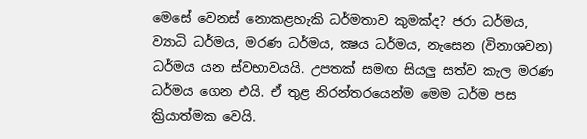මෙසේ වෙනස් නොකළහැකි ධර්මතාව කුමක්ද? ජරා ධර්මය, ව්‍යාධි ධර්මය, මරණ ධර්මය, ක්‍ෂය ධර්මය, නැසෙන (විනාශවන) ධර්මය යන ස්වභාවයයි. උපතක් සමඟ සියලු සත්ව කැල මරණ ධර්මය ගෙන එයි. ඒ තුළ නිරන්තරයෙන්ම මෙම ධර්ම පස ක්‍රියාත්මක වෙයි.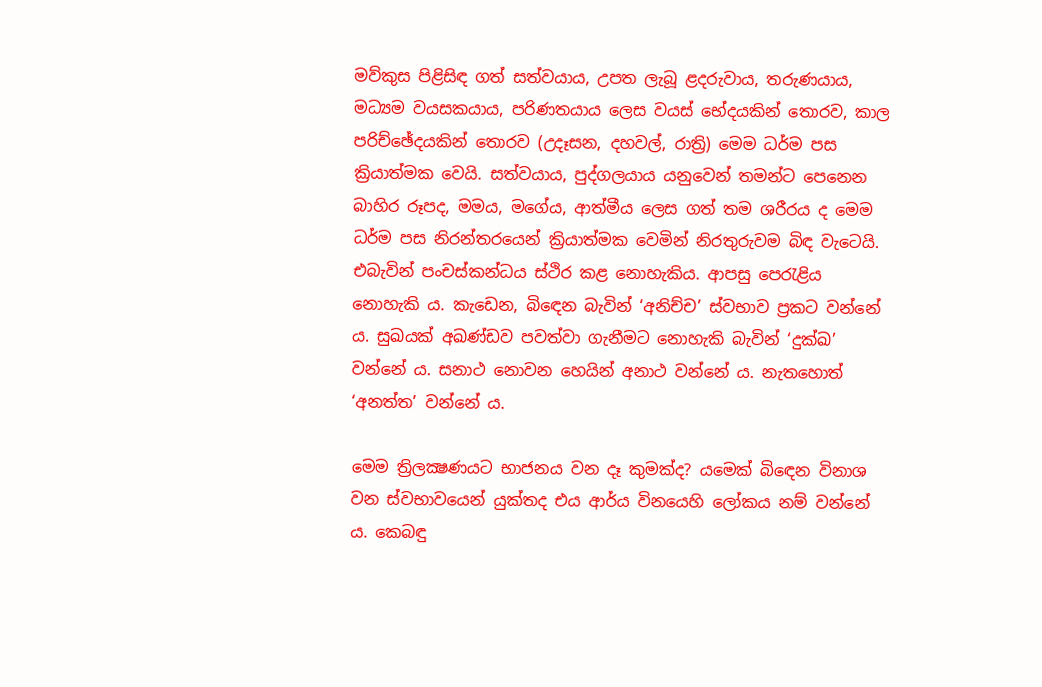මව්කුස පිළිසිඳ ගත් සත්වයාය, උපත ලැබූ ළදරුවාය, තරුණයාය, මධ්‍යම වයසකයාය, පරිණතයාය ලෙස වයස් භේදයකින් තොරව, කාල පරිච්ඡේදයකින් තොරව (උදෑසන, දහවල්, රාත්‍රි) මෙම ධර්ම පස ක්‍රියාත්මක වෙයි. සත්වයාය, පුද්ගලයාය යනුවෙන් තමන්ට පෙනෙන බාහිර රූපද, මමය, මගේය, ආත්මීය ලෙස ගත් තම ශරීරය ද මෙම ධර්ම පස නිරන්තරයෙන් ක්‍රියාත්මක වෙමින් නිරතුරුවම බිඳ වැටෙයි. එබැවින් පංචස්කන්ධය ස්ථිර කළ නොහැකිය. ආපසු පෙරැළිය නොහැකි ය. කැඩෙන, බිඳෙන බැවින් ‘අනිච්ච’ ස්වභාව ප්‍රකට වන්නේ ය. සුඛයක් අඛණ්ඩව පවත්වා ගැනීමට නොහැකි බැවින් ‘දුක්ඛ’ වන්නේ ය. සනාථ නොවන හෙයින් අනාථ වන්නේ ය. නැතහොත් ‘අනත්ත’ වන්නේ ය.

මෙම ත්‍රිලක්‍ෂණයට භාජනය වන දෑ කුමක්ද? යමෙක් බිඳෙන විනාශ වන ස්වභාවයෙන් යුක්තද එය ආර්ය විනයෙහි ලෝකය නම් වන්නේ ය. කෙබඳු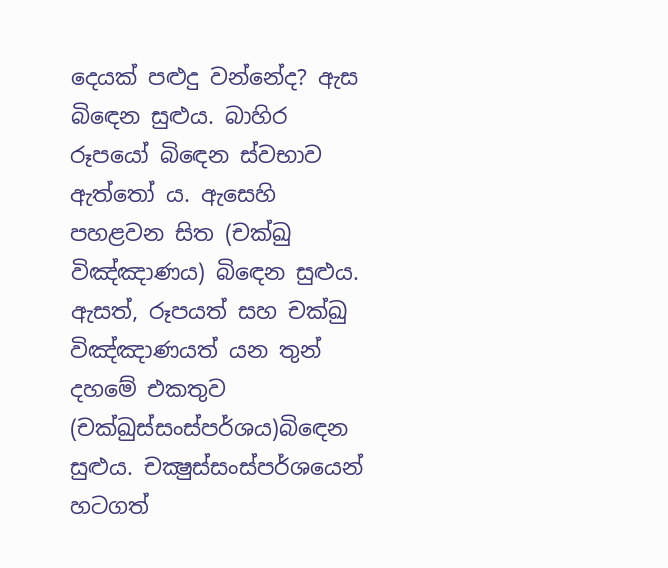දෙයක් පළුදු වන්නේද? ඇස බිඳෙන සුළුය. බාහිර රූපයෝ බිඳෙන ස්වභාව ඇත්තෝ ය. ඇසෙහි පහළවන සිත (චක්ඛු විඤ්ඤාණය) බිඳෙන සුළුය. ඇසත්, රූපයත් සහ චක්ඛු විඤ්ඤාණයත් යන තුන් දහමේ එකතුව (චක්ඛුස්සංස්පර්ශය)බිඳෙන සුළුය. චක්‍ෂුස්සංස්පර්ශයෙන් හටගත්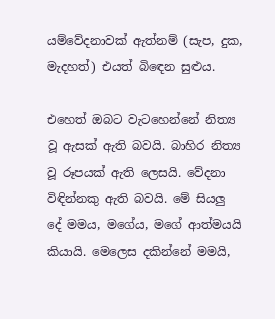යම්වේදනාවක් ඇත්නම් (සැප, දුක, මැදහත්) එයත් බිඳෙන සුළුය.

එහෙත් ඔබට වැටහෙන්නේ නිත්‍ය වූ ඇසක් ඇති බවයි. බාහිර නිත්‍ය වූ රූපයක් ඇති ලෙසයි. වේදනා විඳින්නකු ඇති බවයි. මේ සියලු දේ මමය, මගේය, මගේ ආත්මයයි කියායි. මෙලෙස දකින්නේ මමයි,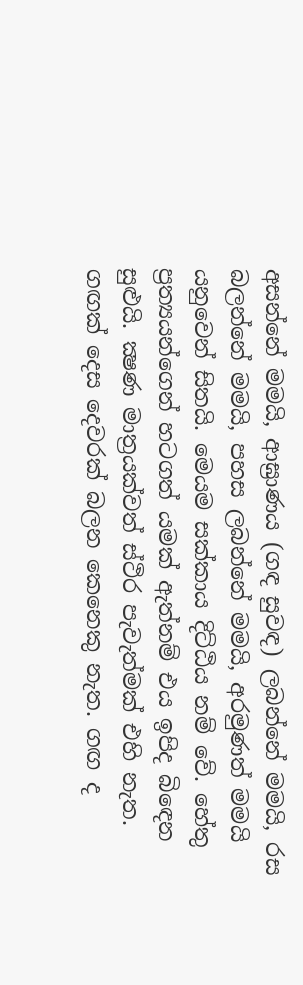අසන්නේ මමයි, ආඝ්‍රාණය (ගඳ සුවඳ) ලබන්නේ මමයි, රස බලන්නේ මමයි, පහස ලබන්නේ මමයි, අරමුණත් මමයි යනුවෙන් සිතයි. මෙයම සක්කාය දිට්ඨිය නම් වේ. හේතු ප්‍රත්‍යයන්ගෙන් හටගත් යමක් ඇත්නම් එය ඉපිද බිඳෙන සුළුයි. ක්‍ෂණ මාත්‍රයක්වත් ස්ථිර පැවැත්මක් එහි නැත. ගඟක් දෙස දෙවරක් බලන කෙනෙකු නැත. ගඟ ද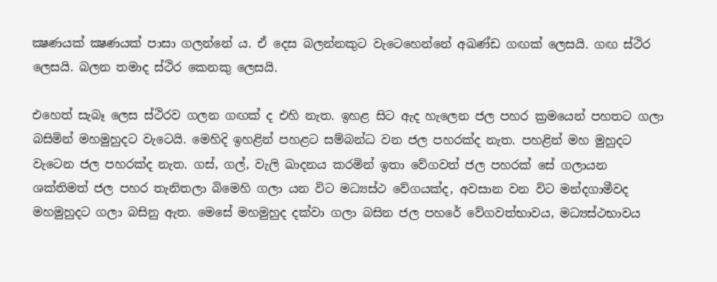ක්‍ෂණයක් ක්‍ෂණයක් පාසා ගලන්නේ ය. ඒ දෙස බලන්නකුට වැටෙහෙන්නේ අඛණ්ඩ ගඟක් ලෙසයි. ගඟ ස්ථිර ලෙසයි. බලන තමාද ස්ථිර කෙනකු ලෙසයි.

එහෙත් සැබෑ ලෙස ස්ථිරව ගලන ගඟක් ද එහි නැත. ඉහළ සිට ඇද හැලෙන ජල පහර ක්‍රමයෙන් පහතට ගලා බසිමින් මහමුහුදට වැටෙයි. මෙහිදි ඉහළින් පහළට සම්බන්ධ වන ජල පහරක්ද නැත. පහළින් මහ මුහුදට වැටෙන ජල පහරක්ද නැත. ගස්, ගල්, වැලි ඛාදනය කරමින් ඉතා වේගවත් ජල පහරක් සේ ගලායන ශක්තිමත් ජල පහර තැනිතලා බිමෙහි ගලා යන විට මධ්‍යස්ථ වේගයක්ද, අවසාන වන විට මන්දගාමීවද මහමුහුදට ගලා බසිනු ඇත. මෙසේ මහමුහුද දක්වා ගලා බසින ජල පහරේ වේගවත්භාවය, මධ්‍යස්ථභාවය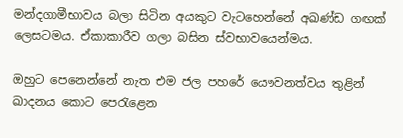මන්දගාමීභාවය බලා සිටින අයකුට වැටහෙන්නේ අඛණ්ඩ ගඟක් ලෙසටමය. ඒකාකාරීව ගලා බසින ස්වභාවයෙන්මය.

ඔහුට පෙනෙන්නේ නැත එම ජල පහරේ යෞවනත්වය තුළින් ඛාදනය කොට පෙරැළෙන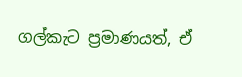ගල්කැට ප්‍රමාණයත්, ඒ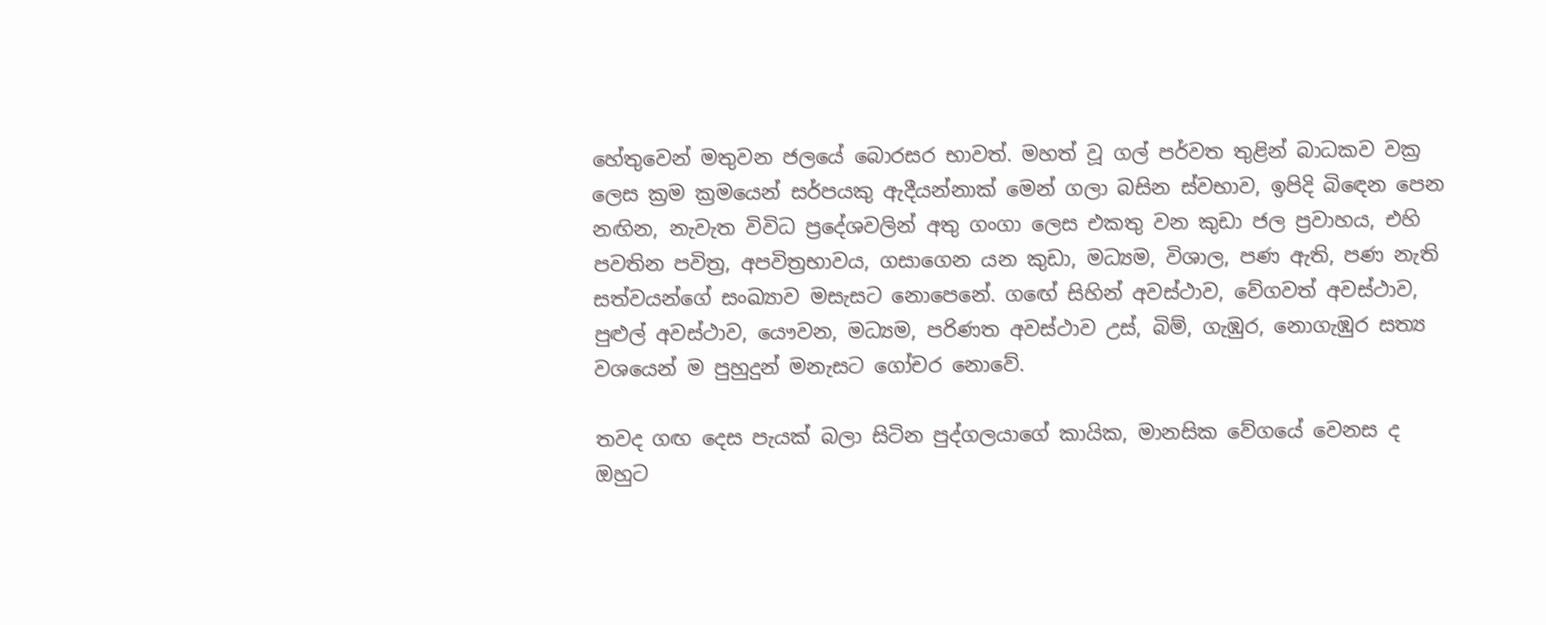හේතුවෙන් මතුවන ජලයේ බොරසර භාවත්. මහත් වූ ගල් පර්වත තුළින් බාධකව වක්‍ර ලෙස ක්‍රම ක්‍රමයෙන් සර්පයකු ඇදීයන්නාක් මෙන් ගලා බසින ස්වභාව, ඉපිදි බිඳෙන පෙන නඟින, නැවැත විවිධ ප්‍රදේශවලින් අතු ගංගා ලෙස එකතු වන කුඩා ජල ප්‍රවාහය, එහි පවතින පවිත්‍ර, අපවිත්‍රභාවය, ගසාගෙන යන කුඩා, මධ්‍යම, විශාල, පණ ඇති, පණ නැති සත්වයන්ගේ සංඛ්‍යාව මසැසට නොපෙනේ. ගඟේ සිහින් අවස්ථාව, වේගවත් අවස්ථාව, පුළුල් අවස්ථාව, යෞවන, මධ්‍යම, පරිණත අවස්ථාව උස්, බිම්, ගැඹුර, නොගැඹුර සත්‍ය වශයෙන් ම පුහුදුන් මනැසට ගෝචර නොවේ.

තවද ගඟ දෙස පැයක් බලා සිටින පුද්ගලයාගේ කායික, මානසික වේගයේ වෙනස ද ඔහුට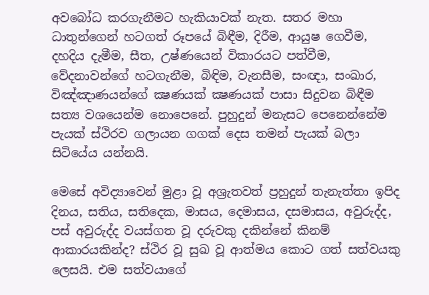අවබෝධ කරගැනීමට හැකියාවක් නැත. සතර මහා ධාතුන්ගෙන් හටගත් රූපයේ බිඳීම, දිරීම, ආයුෂ ගෙවීම, දහදිය දැමීම, සීත, උෂ්ණයෙන් විකාරයට පත්වීම, වේදනාවන්ගේ හටගැනීම, බිඳිම, වැනසීම, සංඥා, සංඛාර, විඤ්ඤාණයන්ගේ ක්‍ෂණයක් ක්‍ෂණයක් පාසා සිදුවන බිඳීම සත්‍ය වශයෙන්ම නොපෙනේ. පුහුදුන් මනැසට පෙනෙන්නේම පැයක් ස්ථිරව ගලායන ගගක් දෙස තමන් පැයක් බලා සිටියේය යන්නයි.

මෙසේ අවිද්‍යාවෙන් මුළා වූ අශ්‍රැතවත් ප්‍රහුදුන් තැනැත්තා ඉපිද දිනය, සතිය, සතිදෙක, මාසය, දෙමාසය, දසමාසය, අවුරුද්ද, පස් අවුරුද්ද වයස්ගත වූ දරුවකු දකින්නේ කිනම් ආකාරයකින්ද? ස්ථිර වූ සුඛ වූ ආත්මය කොට ගත් සත්වයකු ලෙසයි. එම සත්වයාගේ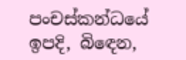පංචස්කන්ධයේ ඉපදි, බිඳෙන,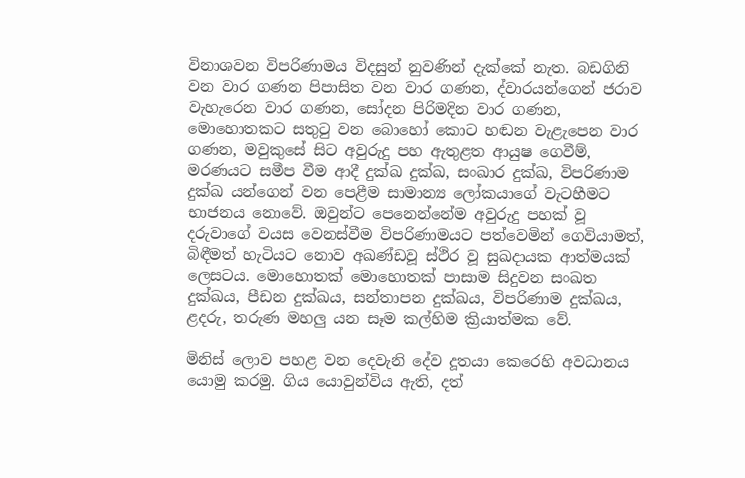විනාශවන විපරිණාමය විදසුන් නුවණින් දැක්කේ නැත. බඩගිනි වන වාර ගණන පිපාසිත වන වාර ගණන, ද්වාරයන්ගෙන් ජරාව වැහැරෙන වාර ගණන, සෝදන පිරිමදින වාර ගණන, මොහොතකට සතුටු වන බොහෝ කොට හඬන වැළැපෙන වාර ගණන, මවුකුසේ සිට අවුරුදු පහ ඇතුළත ආයුෂ ගෙවීම්, මරණයට සමීප වීම ආදී දුක්ඛ දුක්ඛ, සංඛාර දුක්ඛ, විපරිණාම දුක්ඛ යන්ගෙන් වන පෙළීම සාමාන්‍ය ලෝකයාගේ වැටහීමට භාජනය නොවේ. ඔවුන්ට පෙනෙන්නේම අවුරුදු පහක් වූ දරුවාගේ වයස වෙනස්වීම විපරිණාමයට පත්වෙමින් ගෙවියාමත්, බිඳීමත් හැටියට නොව අඛණ්ඩවූ ස්ථිර වූ සුඛදායක ආත්මයක් ලෙසටය. මොහොතක් මොහොතක් පාසාම සිදුවන සංඛත දුක්ඛය, පීඩන දුක්ඛය, සන්තාපන දුක්ඛය, විපරිණාම දුක්ඛය, ළදරු, තරුණ මහලු යන සෑම කල්හිම ක්‍රියාත්මක වේ.

මිනිස් ලොව පහළ වන දෙවැනි දේව දූතයා කෙරෙහි අවධානය යොමු කරමු. ගිය යොවුන්විය ඇති, දත්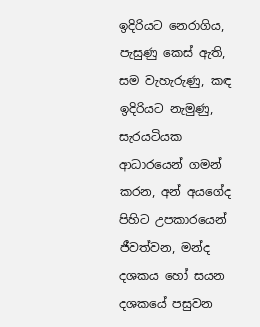ඉදිරියට නෙරාගිය, පැසුණු කෙස් ඇති, සම වැහැරුණු, කඳ ඉදිරියට නැමුණු, සැරයටියක ආධාරයෙන් ගමන් කරන, අන් අයගේද පිහිට උපකාරයෙන් ජීවත්වන, මන්ද දශකය හෝ සයන දශකයේ පසුවන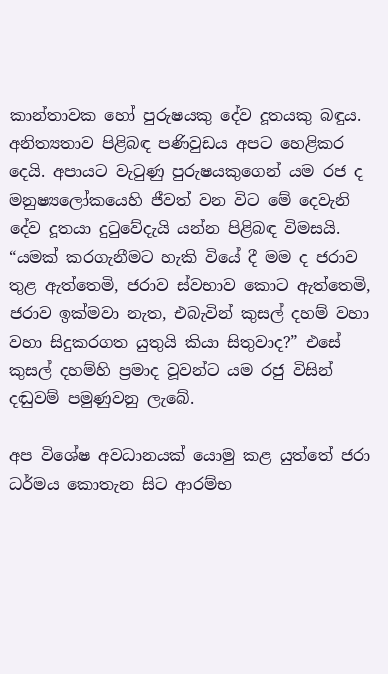කාන්තාවක හෝ පුරුෂයකු දේව දූතයකු බඳුය. අනිත්‍යතාව පිළිබඳ පණිවුඩය අපට හෙළිකර දෙයි. අපායට වැටුණු පුරුෂයකුගෙන් යම රජ ද මනුෂ්‍යලෝකයෙහි ජීවත් වන විට මේ දෙවැනි දේව දූතයා දුටුවේදැයි යන්න පිළිබඳ විමසයි. “යමක් කරගැනීමට හැකි වියේ දී මම ද ජරාව තුළ ඇත්තෙමි, ජරාව ස්වභාව කොට ඇත්තෙමි, ජරාව ඉක්මවා නැත, එබැවින් කුසල් දහම් වහා වහා සිදුකරගත යුතුයි කියා සිතුවාද?” එසේ කුසල් දහම්හි ප්‍රමාද වූවන්ට යම රජු විසින් දඬුවම් පමුණුවනු ලැබේ.

අප විශේෂ අවධානයක් යොමු කළ යුත්තේ ජරා ධර්මය කොතැන සිට ආරම්භ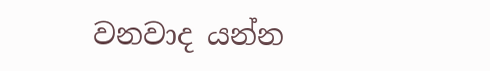වනවාද යන්න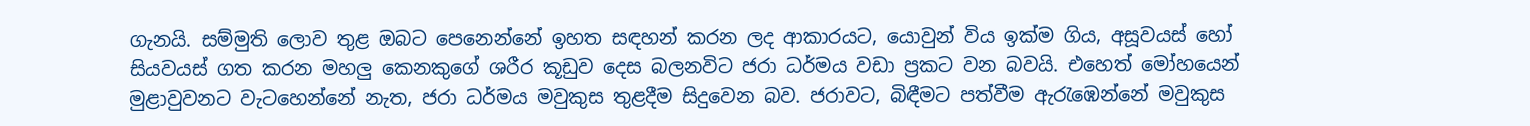ගැනයි. සම්මුති ලොව තුළ ඔබට පෙනෙන්නේ ඉහත සඳහන් කරන ලද ආකාරයට, යොවුන් විය ඉක්ම ගිය, අසූවයස් හෝ සියවයස් ගත කරන මහලු කෙනකුගේ ශරීර කූඩුව දෙස බලනවිට ජරා ධර්මය වඩා ප්‍රකට වන බවයි. එහෙත් මෝහයෙන් මුළාවුවනට වැටහෙන්නේ නැත, ජරා ධර්මය මවුකුස තුළදීම සිදුවෙන බව. ජරාවට, බිඳීමට පත්වීම ඇරැඹෙන්නේ මවුකුස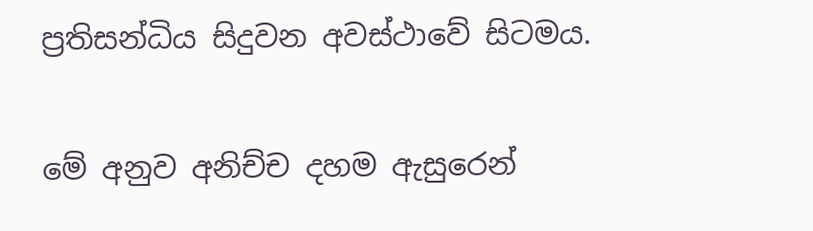ප්‍රතිසන්ධිය සිදුවන අවස්ථාවේ සිටමය.

මේ අනුව අනිච්ච දහම ඇසුරෙන්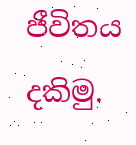ජීවිතය දකිමු.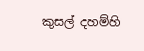කුසල් දහම්හි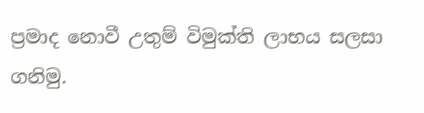ප්‍රමාද නොවී උතුම් විමුක්ති ලාභය සලසා ගනිමු.